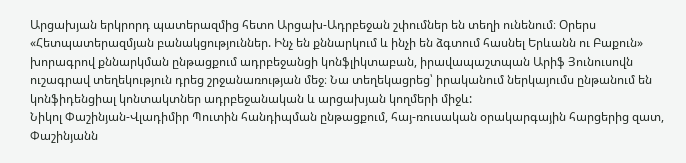Արցախյան երկրորդ պատերազմից հետո Արցախ-Ադրբեջան շփումներ են տեղի ունենում։ Օրերս «Հետպատերազմյան բանակցություններ. Ինչ են քննարկում և ինչի են ձգտում հասնել Երևանն ու Բաքուն» խորագրով քննարկման ընթացքում ադրբեջանցի կոնֆլիկտաբան, իրավապաշտպան Արիֆ Յունուսովն ուշագրավ տեղեկություն դրեց շրջանառության մեջ։ Նա տեղեկացրեց՝ իրականում ներկայումս ընթանում են կոնֆիդենցիալ կոնտակտներ ադրբեջանական և արցախյան կողմերի միջև:
Նիկոլ Փաշինյան-Վլադիմիր Պուտին հանդիպման ընթացքում, հայ-ռուսական օրակարգային հարցերից զատ, Փաշինյանն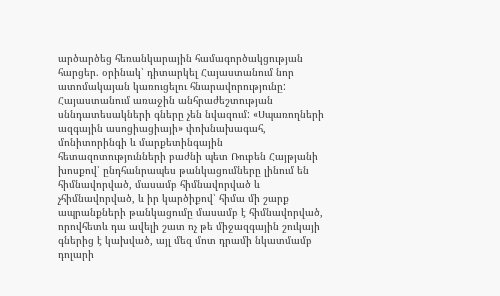արծարծեց հեռանկարային համագործակցության հարցեր. օրինակ՝ դիտարկել Հայաստանում նոր ատոմակայան կառուցելու հնարավորությունը:
Հայաստանում առաջին անհրաժեշտության սննդատեսակների գները չեն նվազում: «Սպառողների ազգային ասոցիացիայի» փոխնախագահ, մոնիտորինգի և մարքետինգային հետազոտությունների բաժնի պետ Ռուբեն Հայթյանի խոսքով՝ ընդհանրապես թանկացումները լինում են հիմնավորված, մասամբ հիմնավորված և չհիմնավորված, և իր կարծիքով՝ հիմա մի շարք ապրանքների թանկացումը մասամբ է հիմնավորված, որովհետև դա ավելի շատ ոչ թե միջազգային շուկայի գներից է կախված, այլ մեզ մոտ դրամի նկատմամբ դոլարի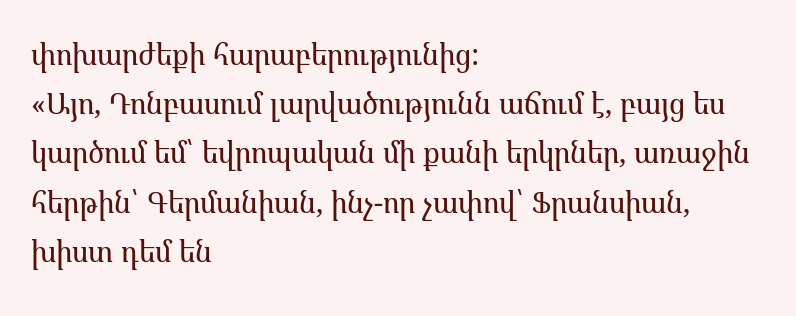փոխարժեքի հարաբերությունից:
«Այո, Դոնբասում լարվածությունն աճում է, բայց ես կարծում եմ՝ եվրոպական մի քանի երկրներ, առաջին հերթին՝ Գերմանիան, ինչ-որ չափով՝ Ֆրանսիան, խիստ դեմ են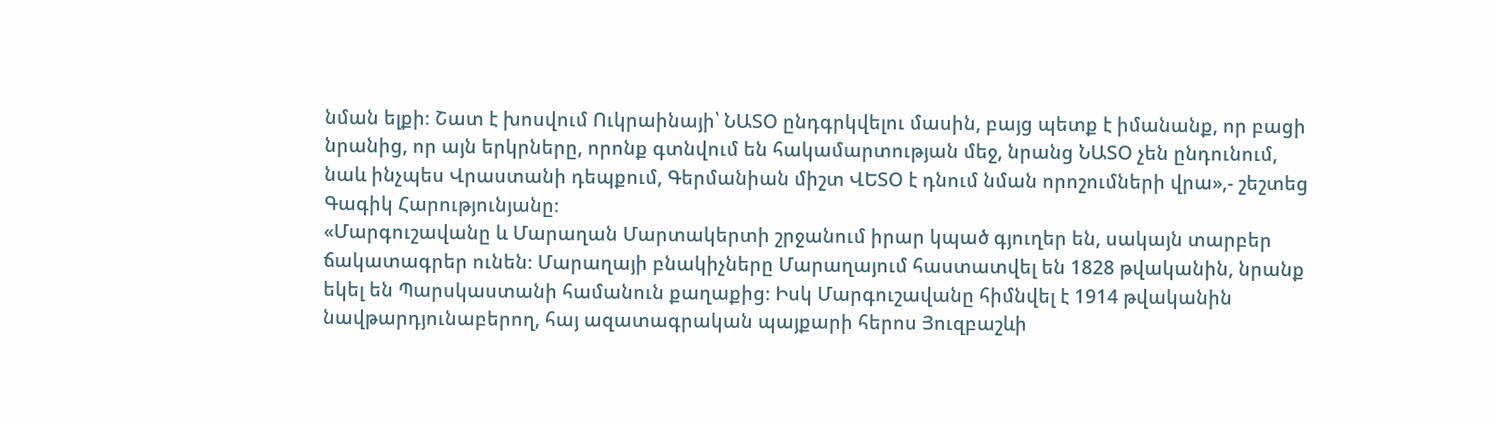նման ելքի։ Շատ է խոսվում Ուկրաինայի՝ ՆԱՏՕ ընդգրկվելու մասին, բայց պետք է իմանանք, որ բացի նրանից, որ այն երկրները, որոնք գտնվում են հակամարտության մեջ, նրանց ՆԱՏՕ չեն ընդունում, նաև ինչպես Վրաստանի դեպքում, Գերմանիան միշտ ՎԵՏՕ է դնում նման որոշումների վրա»,- շեշտեց Գագիկ Հարությունյանը։
«Մարգուշավանը և Մարաղան Մարտակերտի շրջանում իրար կպած գյուղեր են, սակայն տարբեր ճակատագրեր ունեն։ Մարաղայի բնակիչները Մարաղայում հաստատվել են 1828 թվականին, նրանք եկել են Պարսկաստանի համանուն քաղաքից։ Իսկ Մարգուշավանը հիմնվել է 1914 թվականին նավթարդյունաբերող, հայ ազատագրական պայքարի հերոս Յուզբաշևի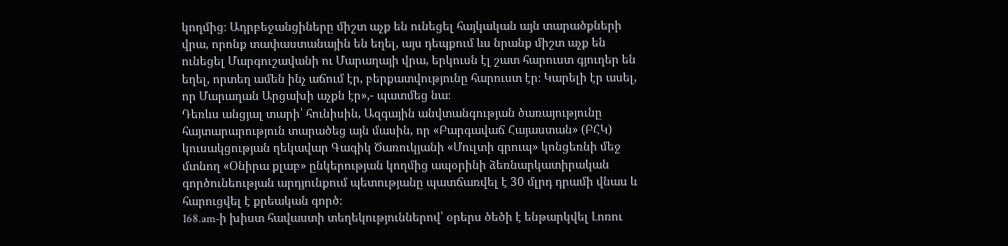կողմից։ Ադրբեջանցիները միշտ աչք են ունեցել հայկական այն տարածքների վրա, որոնք տափաստանային են եղել, այս դեպքում ևս նրանք միշտ աչք են ունեցել Մարգուշավանի ու Մարաղայի վրա, երկուսն էլ շատ հարուստ գյուղեր են եղել, որտեղ ամեն ինչ աճում էր, բերքատվությունը հարուստ էր։ Կարելի էր ասել, որ Մարաղան Արցախի աչքն էր»,- պատմեց նա։
Դեռևս անցյալ տարի՝ հունիսին, Ազգային անվտանգության ծառայությունը հայտարարություն տարածեց այն մասին, որ «Բարգավաճ Հայաստան» (ԲՀԿ) կուսակցության ղեկավար Գագիկ Ծառուկյանի «Մուլտի գրուպ» կոնցեռնի մեջ մտնող «Օնիրա քլաբ» ընկերության կողմից ապօրինի ձեռնարկատիրական գործունեության արդյունքում պետությանը պատճառվել է 30 մլրդ դրամի վնաս և հարուցվել է քրեական գործ։
168.am-ի խիստ հավաստի տեղեկություններով՝ օրերս ծեծի է ենթարկվել Լոռու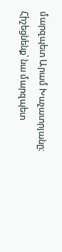մարզպետ Արամ Խաչատրյանը։ Հիշեցնենք՝ նա մարզպետ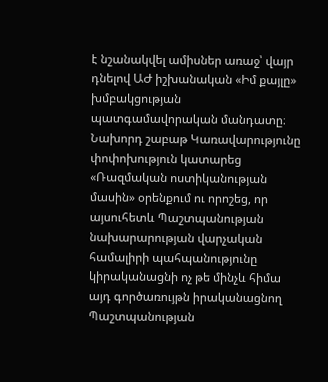է նշանակվել ամիսներ առաջ՝ վայր դնելով ԱԺ իշխանական «Իմ քայլը» խմբակցության պատգամավորական մանդատը։
Նախորդ շաբաթ Կառավարությունը փոփոխություն կատարեց «Ռազմական ոստիկանության մասին» օրենքում ու որոշեց, որ այսուհետև Պաշտպանության նախարարության վարչական համալիրի պահպանությունը կիրականացնի ոչ թե մինչև հիմա այդ գործառույթն իրականացնող Պաշտպանության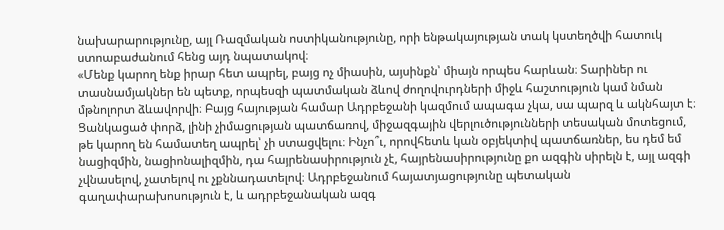նախարարությունը, այլ Ռազմական ոստիկանությունը, որի ենթակայության տակ կստեղծվի հատուկ ստոաբաժանում հենց այդ նպատակով։
«Մենք կարող ենք իրար հետ ապրել, բայց ոչ միասին, այսինքն՝ միայն որպես հարևան։ Տարիներ ու տասնամյակներ են պետք, որպեսզի պատմական ձևով ժողովուրդների միջև հաշտություն կամ նման մթնոլորտ ձևավորվի։ Բայց հայության համար Ադրբեջանի կազմում ապագա չկա, սա պարզ և ակնհայտ է։ Ցանկացած փորձ, լինի չիմացության պատճառով, միջազգային վերլուծությունների տեսական մոտեցում, թե կարող են համատեղ ապրել՝ չի ստացվելու։ Ինչո՞ւ, որովհետև կան օբյեկտիվ պատճառներ, ես դեմ եմ նացիզմին, նացիոնալիզմին, դա հայրենասիրություն չէ, հայրենասիրությունը քո ազգին սիրելն է, այլ ազգի չվնասելով, չատելով ու չքննադատելով։ Ադրբեջանում հայատյացությունը պետական գաղափարախոսություն է, և ադրբեջանական ազգ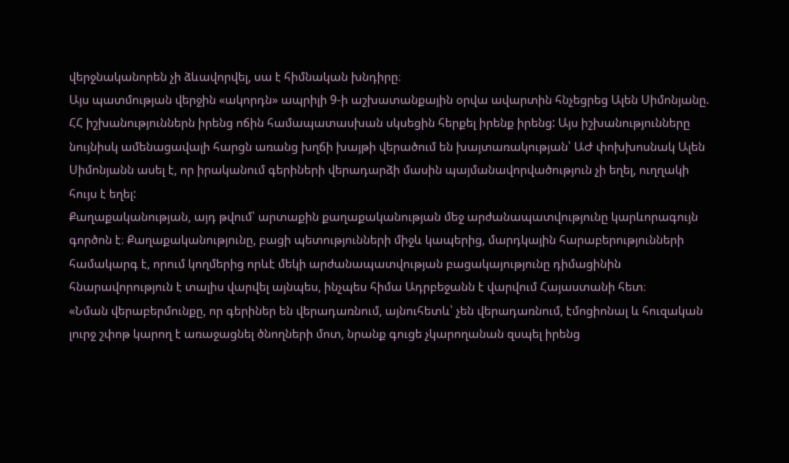վերջնականորեն չի ձևավորվել, սա է հիմնական խնդիրը։
Այս պատմության վերջին «ակորդն» ապրիլի 9-ի աշխատանքային օրվա ավարտին հնչեցրեց Ալեն Սիմոնյանը. ՀՀ իշխանություններն իրենց ոճին համապատասխան սկսեցին հերքել իրենք իրենց: Այս իշխանությունները նույնիսկ ամենացավալի հարցն առանց խղճի խայթի վերածում են խայտառակության՝ ԱԺ փոխխոսնակ Ալեն Սիմոնյանն ասել է, որ իրականում գերիների վերադարձի մասին պայմանավորվածություն չի եղել, ուղղակի հույս է եղել:
Քաղաքականության, այդ թվում՝ արտաքին քաղաքականության մեջ արժանապատվությունը կարևորագույն գործոն է։ Քաղաքականությունը, բացի պետությունների միջև կապերից, մարդկային հարաբերությունների համակարգ է, որում կողմերից որևէ մեկի արժանապատվության բացակայությունը դիմացինին հնարավորություն է տալիս վարվել այնպես, ինչպես հիմա Ադրբեջանն է վարվում Հայաստանի հետ։
«Նման վերաբերմունքը, որ գերիներ են վերադառնում, այնուհետև՝ չեն վերադառնում, էմոցիոնալ և հուզական լուրջ շփոթ կարող է առաջացնել ծնողների մոտ, նրանք գուցե չկարողանան զսպել իրենց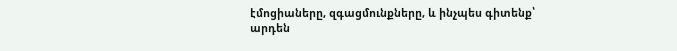էմոցիաները, զգացմունքները, և ինչպես գիտենք՝ արդեն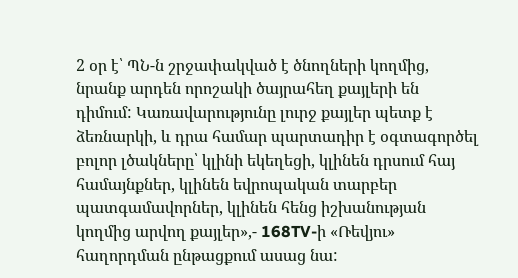2 օր է՝ ՊՆ-ն շրջափակված է ծնողների կողմից, նրանք արդեն որոշակի ծայրահեղ քայլերի են դիմում: Կառավարությունը լուրջ քայլեր պետք է ձեռնարկի, և դրա համար պարտադիր է օգտագործել բոլոր լծակները՝ կլինի եկեղեցի, կլինեն դրսում հայ համայնքներ, կլինեն եվրոպական տարբեր պատգամավորներ, կլինեն հենց իշխանության կողմից արվող քայլեր»,- 168TV-ի «Ռեվյու» հաղորդման ընթացքում ասաց նա: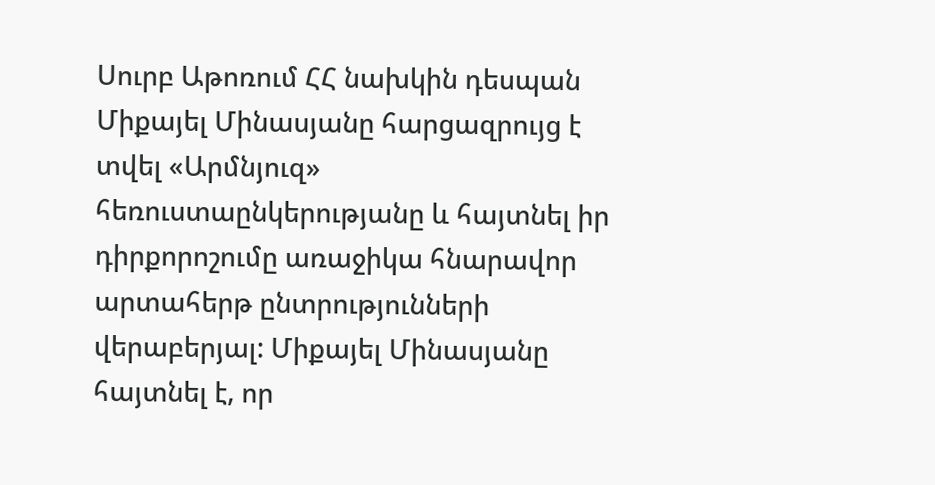Սուրբ Աթոռում ՀՀ նախկին դեսպան Միքայել Մինասյանը հարցազրույց է տվել «Արմնյուզ» հեռուստաընկերությանը և հայտնել իր դիրքորոշումը առաջիկա հնարավոր արտահերթ ընտրությունների վերաբերյալ: Միքայել Մինասյանը հայտնել է, որ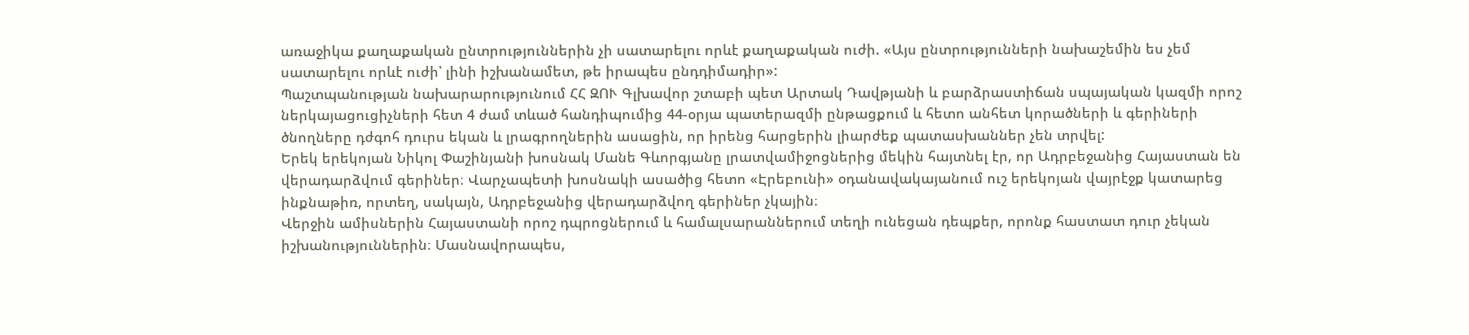առաջիկա քաղաքական ընտրություններին չի սատարելու որևէ քաղաքական ուժի. «Այս ընտրությունների նախաշեմին ես չեմ սատարելու որևէ ուժի՝ լինի իշխանամետ, թե իրապես ընդդիմադիր»:
Պաշտպանության նախարարությունում ՀՀ ԶՈՒ Գլխավոր շտաբի պետ Արտակ Դավթյանի և բարձրաստիճան սպայական կազմի որոշ ներկայացուցիչների հետ 4 ժամ տևած հանդիպումից 44-օրյա պատերազմի ընթացքում և հետո անհետ կորածների և գերիների ծնողները դժգոհ դուրս եկան և լրագրողներին ասացին, որ իրենց հարցերին լիարժեք պատասխաններ չեն տրվել:
Երեկ երեկոյան Նիկոլ Փաշինյանի խոսնակ Մանե Գևորգյանը լրատվամիջոցներից մեկին հայտնել էր, որ Ադրբեջանից Հայաստան են վերադարձվում գերիներ։ Վարչապետի խոսնակի ասածից հետո «Էրեբունի» օդանավակայանում ուշ երեկոյան վայրէջք կատարեց ինքնաթիռ, որտեղ, սակայն, Ադրբեջանից վերադարձվող գերիներ չկային։
Վերջին ամիսներին Հայաստանի որոշ դպրոցներում և համալսարաններում տեղի ունեցան դեպքեր, որոնք հաստատ դուր չեկան իշխանություններին։ Մասնավորապես,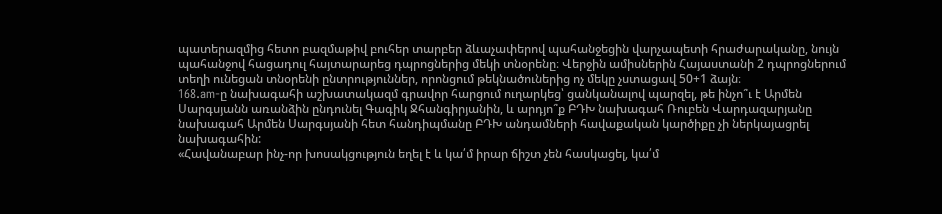պատերազմից հետո բազմաթիվ բուհեր տարբեր ձևաչափերով պահանջեցին վարչապետի հրաժարականը, նույն պահանջով հացադուլ հայտարարեց դպրոցներից մեկի տնօրենը։ Վերջին ամիսներին Հայաստանի 2 դպրոցներում տեղի ունեցան տնօրենի ընտրություններ, որոնցում թեկնածուներից ոչ մեկը չստացավ 50+1 ձայն։
168.am-ը նախագահի աշխատակազմ գրավոր հարցում ուղարկեց՝ ցանկանալով պարզել, թե ինչո՞ւ է Արմեն Սարգսյանն առանձին ընդունել Գագիկ Ջհանգիրյանին, և արդյո՞ք ԲԴԽ նախագահ Ռուբեն Վարդազարյանը նախագահ Արմեն Սարգսյանի հետ հանդիպմանը ԲԴԽ անդամների հավաքական կարծիքը չի ներկայացրել նախագահին:
«Հավանաբար ինչ-որ խոսակցություն եղել է և կա՛մ իրար ճիշտ չեն հասկացել, կա՛մ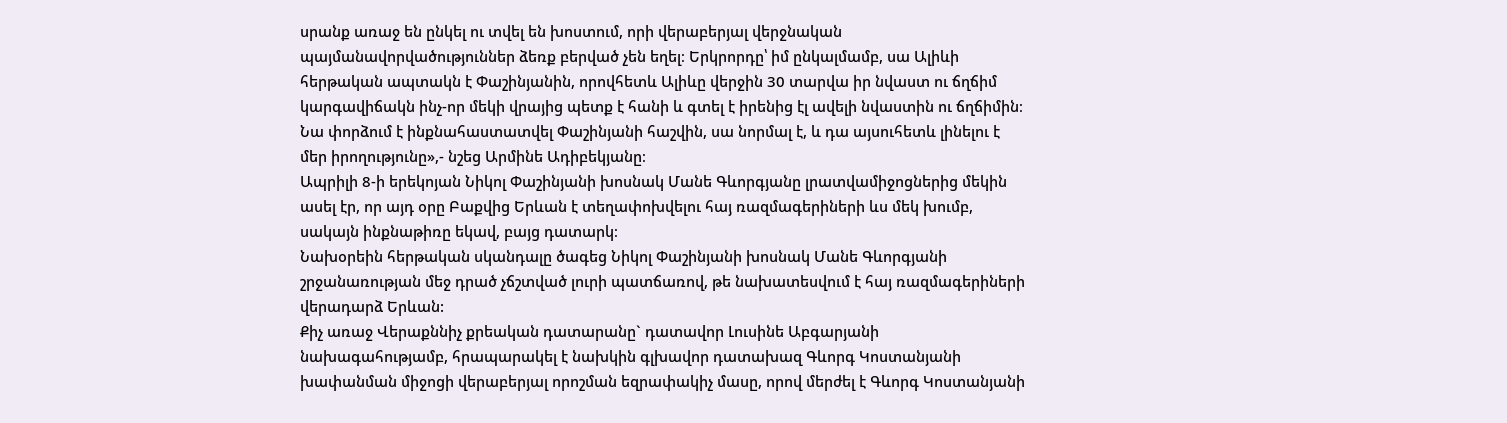սրանք առաջ են ընկել ու տվել են խոստում, որի վերաբերյալ վերջնական պայմանավորվածություններ ձեռք բերված չեն եղել։ Երկրորդը՝ իմ ընկալմամբ, սա Ալիևի հերթական ապտակն է Փաշինյանին, որովհետև Ալիևը վերջին 30 տարվա իր նվաստ ու ճղճիմ կարգավիճակն ինչ-որ մեկի վրայից պետք է հանի և գտել է իրենից էլ ավելի նվաստին ու ճղճիմին։ Նա փորձում է ինքնահաստատվել Փաշինյանի հաշվին, սա նորմալ է, և դա այսուհետև լինելու է մեր իրողությունը»,- նշեց Արմինե Ադիբեկյանը։
Ապրիլի 8-ի երեկոյան Նիկոլ Փաշինյանի խոսնակ Մանե Գևորգյանը լրատվամիջոցներից մեկին ասել էր, որ այդ օրը Բաքվից Երևան է տեղափոխվելու հայ ռազմագերիների ևս մեկ խումբ, սակայն ինքնաթիռը եկավ, բայց դատարկ։
Նախօրեին հերթական սկանդալը ծագեց Նիկոլ Փաշինյանի խոսնակ Մանե Գևորգյանի շրջանառության մեջ դրած չճշտված լուրի պատճառով, թե նախատեսվում է հայ ռազմագերիների վերադարձ Երևան:
Քիչ առաջ Վերաքննիչ քրեական դատարանը` դատավոր Լուսինե Աբգարյանի նախագահությամբ, հրապարակել է նախկին գլխավոր դատախազ Գևորգ Կոստանյանի խափանման միջոցի վերաբերյալ որոշման եզրափակիչ մասը, որով մերժել է Գևորգ Կոստանյանի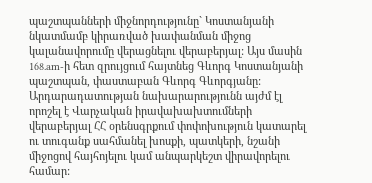պաշտպանների միջնորդությունը` Կոստանյանի նկատմամբ կիրառված խափանման միջոց կալանավորումը վերացնելու վերաբերյալ: Այս մասին 168.am-ի հետ զրույցում հայտնեց Գևորգ Կոստանյանի պաշտպան, փաստաբան Գևորգ Գևորգյանը:
Արդարադատության նախարարությունն այժմ էլ որոշել է Վարչական իրավախախտումների վերաբերյալ ՀՀ օրենսգրքում փոփոխություն կատարել ու տուգանք սահմանել խոսքի, պատկերի, նշանի միջոցով հայհոյելու կամ անպարկեշտ վիրավորելու համար: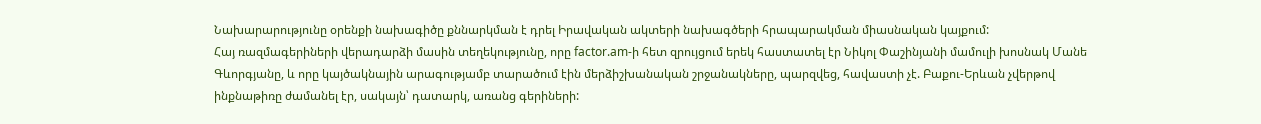Նախարարությունը օրենքի նախագիծը քննարկման է դրել Իրավական ակտերի նախագծերի հրապարակման միասնական կայքում:
Հայ ռազմագերիների վերադարձի մասին տեղեկությունը, որը factor.am-ի հետ զրույցում երեկ հաստատել էր Նիկոլ Փաշինյանի մամուլի խոսնակ Մանե Գևորգյանը, և որը կայծակնային արագությամբ տարածում էին մերձիշխանական շրջանակները, պարզվեց, հավաստի չէ. Բաքու-Երևան չվերթով ինքնաթիռը ժամանել էր, սակայն՝ դատարկ, առանց գերիների: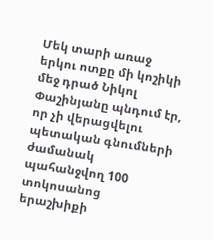Մեկ տարի առաջ երկու ոտքը մի կոշիկի մեջ դրած Նիկոլ Փաշինյանը պնդում էր, որ չի վերացվելու պետական գնումների ժամանակ պահանջվող 100 տոկոսանոց երաշխիքի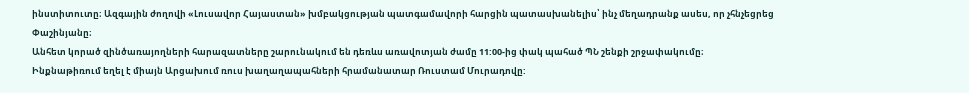ինստիտուտը։ Ազգային ժողովի «Լուսավոր Հայաստան» խմբակցության պատգամավորի հարցին պատասխանելիս՝ ինչ մեղադրանք ասես, որ չհնչեցրեց Փաշինյանը։
Անհետ կորած զինծառայողների հարազատները շարունակում են դեռևս առավոտյան ժամը 11:00-ից փակ պահած ՊՆ շենքի շրջափակումը։
Ինքնաթիռում եղել է միայն Արցախում ռուս խաղաղապահների հրամանատար Ռուստամ Մուրադովը: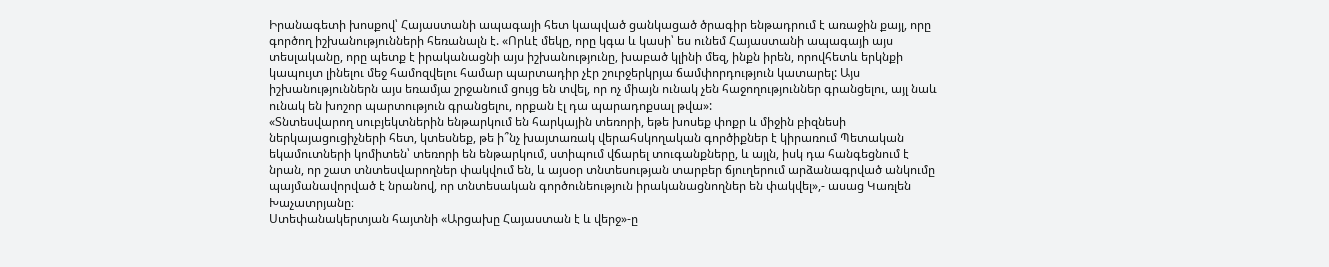Իրանագետի խոսքով՝ Հայաստանի ապագայի հետ կապված ցանկացած ծրագիր ենթադրում է առաջին քայլ, որը գործող իշխանությունների հեռանալն է. «Որևէ մեկը, որը կգա և կասի՝ ես ունեմ Հայաստանի ապագայի այս տեսլականը, որը պետք է իրականացնի այս իշխանությունը, խաբած կլինի մեզ, ինքն իրեն, որովհետև երկնքի կապույտ լինելու մեջ համոզվելու համար պարտադիր չէր շուրջերկրյա ճամփորդություն կատարել: Այս իշխանություններն այս եռամյա շրջանում ցույց են տվել, որ ոչ միայն ունակ չեն հաջողություններ գրանցելու, այլ նաև ունակ են խոշոր պարտություն գրանցելու, որքան էլ դա պարադոքսալ թվա»:
«Տնտեսվարող սուբյեկտներին ենթարկում են հարկային տեռորի, եթե խոսեք փոքր և միջին բիզնեսի ներկայացուցիչների հետ, կտեսնեք, թե ի՞նչ խայտառակ վերահսկողական գործիքներ է կիրառում Պետական եկամուտների կոմիտեն՝ տեռորի են ենթարկում, ստիպում վճարել տուգանքները, և այլն, իսկ դա հանգեցնում է նրան, որ շատ տնտեսվարողներ փակվում են, և այսօր տնտեսության տարբեր ճյուղերում արձանագրված անկումը պայմանավորված է նրանով, որ տնտեսական գործունեություն իրականացնողներ են փակվել»,- ասաց Կառլեն Խաչատրյանը։
Ստեփանակերտյան հայտնի «Արցախը Հայաստան է և վերջ»-ը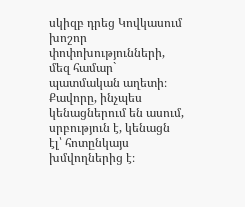սկիզբ դրեց Կովկասում խոշոր փոփոխությունների, մեզ համար` պատմական աղետի։
Քավորը, ինչպես կենացներում են ասում, սրբություն է, կենացն էլ՝ հոտընկայս խմվողներից է։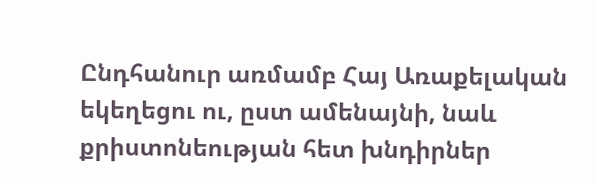Ընդհանուր առմամբ Հայ Առաքելական եկեղեցու ու, ըստ ամենայնի, նաև քրիստոնեության հետ խնդիրներ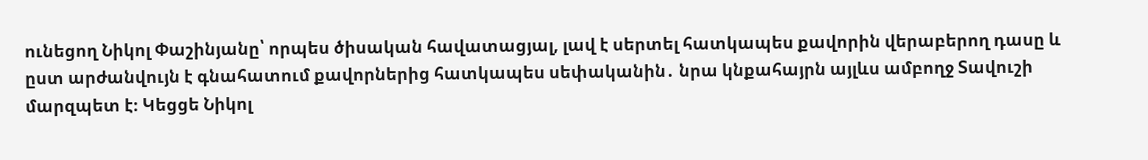ունեցող Նիկոլ Փաշինյանը՝ որպես ծիսական հավատացյալ, լավ է սերտել հատկապես քավորին վերաբերող դասը և ըստ արժանվույն է գնահատում քավորներից հատկապես սեփականին․ նրա կնքահայրն այլևս ամբողջ Տավուշի մարզպետ է։ Կեցցե Նիկոլ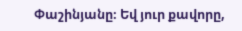Փաշինյանը։ Եվ յուր քավորը,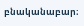բնականաբար։